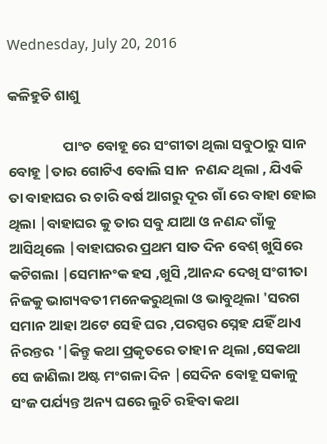Wednesday, July 20, 2016

କଳିହୁଡି ଶାଶୁ

                 ପାଂଚ ବୋହୂ ରେ ସଂଗୀତା ଥିଲା ସବୁଠାରୁ ସାନ ବୋହୂ |ତାର ଗୋଟିଏ ବୋଲି ସାନ  ନଣନ୍ଦ ଥିଲା , ଯିଏକି ତା ବାହାଘର ର ଚାରି ବର୍ଷ ଆଗରୁ ଦୂର ଗାଁ ରେ ବାହା ହୋଇ ଥିଲା |ବାହାଘର କୁ ତାର ସବୁ ଯାଆ ଓ ନଣନ୍ଦ ଗାଁକୁ ଆସିଥିଲେ |ବାହାଘରର ପ୍ରଥମ ସାତ ଦିନ ବେଶ୍ ଖୁସିରେ କଟିଗଲା |ସେମାନଂକ ହସ ,ଖୁସି ,ଆନନ୍ଦ ଦେଖି ସଂଗୀତା ନିଜକୁ ଭାଗ୍ୟବତୀ ମନେକରୁଥିଲା ଓ ଭାବୁଥିଲା 'ସରଗ ସମାନ ଆହା ଅଟେ ସେହି ଘର ,ପରସ୍ପର ସ୍ନେହ ଯହିଁ ଥାଏ ନିରନ୍ତର '|କିନ୍ତୁ କଥା ପ୍ରକୃତରେ ତାହା ନ ଥିଲା ,ସେକଥା ସେ ଜାଣିଲା ଅଷ୍ଟ ମଂଗଳା ଦିନ |ସେଦିନ ବୋହୂ ସକାଳୁ ସଂଜ ପର୍ଯ୍ୟନ୍ତ ଅନ୍ୟ ଘରେ ଲୁଚି ରହିବା କଥା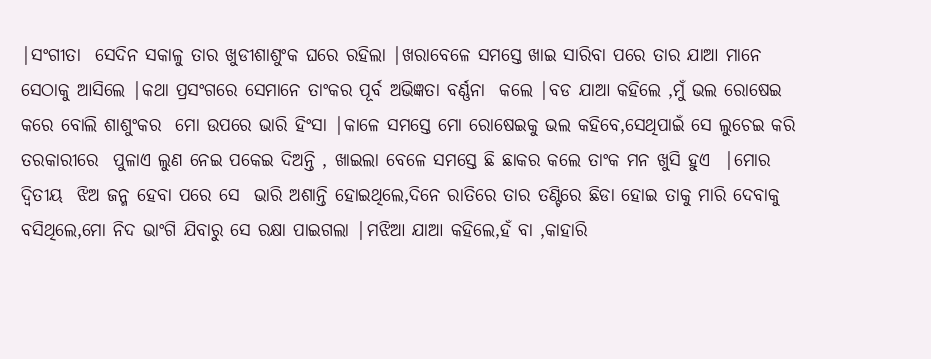|ସଂଗୀତା  ସେଦିନ ସକାଳୁ ତାର ଖୁଡୀଶାଶୁଂକ ଘରେ ରହିଲା |ଖରାବେଳେ ସମସ୍ତେ ଖାଇ ସାରିବା ପରେ ତାର ଯାଆ ମାନେ ସେଠାକୁ ଆସିଲେ |କଥା ପ୍ରସଂଗରେ ସେମାନେ ତାଂକର ପୂର୍ବ ଅଭିଜ୍ଞତା ବର୍ଣ୍ଣନା  କଲେ |ବଡ ଯାଆ କହିଲେ ,ମୁଁ ଭଲ ରୋଷେଇ କରେ ବୋଲି ଶାଶୁଂକର  ମୋ ଉପରେ ଭାରି ହିଂସା |କାଳେ ସମସ୍ତେ ମୋ ରୋଷେଇକୁ ଭଲ କହିବେ,ସେଥିପାଇଁ ସେ ଲୁଚେଇ କରି ତରକାରୀରେ  ପୁଳାଏ ଲୁଣ ନେଇ ପକେଇ ଦିଅନ୍ତି , ଖାଇଲା ବେଳେ ସମସ୍ତେ ଛି ଛାକର କଲେ ତାଂକ ମନ ଖୁସି ହୁଏ  |ମୋର ଦ୍ୱିତୀୟ  ଝିଅ ଜନ୍ମ ହେବା ପରେ ସେ  ଭାରି ଅଶାନ୍ତି ହୋଇଥିଲେ,ଦିନେ ରାତିରେ ତାର ତଣ୍ଟିରେ ଛିଡା ହୋଇ ତାକୁ ମାରି ଦେବାକୁ ବସିଥିଲେ,ମୋ ନିଦ ଭାଂଗି ଯିବାରୁ ସେ ରକ୍ଷା ପାଇଗଲା |ମଝିଆ ଯାଆ କହିଲେ,ହଁ ବା ,କାହାରି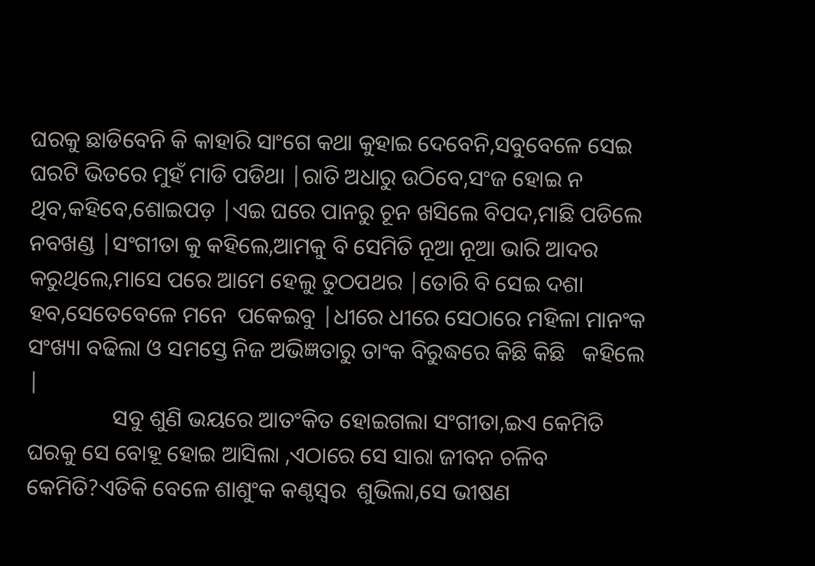ଘରକୁ ଛାଡିବେନି କି କାହାରି ସାଂଗେ କଥା କୁହାଇ ଦେବେନି,ସବୁବେଳେ ସେଇ ଘରଟି ଭିତରେ ମୁହଁ ମାଡି ପଡିଥା |ରାତି ଅଧାରୁ ଉଠିବେ,ସଂଜ ହୋଇ ନ ଥିବ,କହିବେ,ଶୋଇପଡ଼ |ଏଇ ଘରେ ପାନରୁ ଚୂନ ଖସିଲେ ବିପଦ,ମାଛି ପଡିଲେ ନବଖଣ୍ଡ |ସଂଗୀତା କୁ କହିଲେ,ଆମକୁ ବି ସେମିତି ନୂଆ ନୂଆ ଭାରି ଆଦର କରୁଥିଲେ,ମାସେ ପରେ ଆମେ ହେଲୁ ତୁଠପଥର |ତୋରି ବି ସେଇ ଦଶା ହବ,ସେତେବେଳେ ମନେ  ପକେଇବୁ |ଧୀରେ ଧୀରେ ସେଠାରେ ମହିଳା ମାନଂକ ସଂଖ୍ୟା ବଢିଲା ଓ ସମସ୍ତେ ନିଜ ଅଭିଜ୍ଞତାରୁ ତାଂକ ବିରୁଦ୍ଧରେ କିଛି କିଛି   କହିଲେ |
               ସବୁ ଶୁଣି ଭୟରେ ଆତଂକିତ ହୋଇଗଲା ସଂଗୀତା,ଇଏ କେମିତି ଘରକୁ ସେ ବୋହୂ ହୋଇ ଆସିଲା ,ଏଠାରେ ସେ ସାରା ଜୀବନ ଚଳିବ କେମିତି?ଏତିକି ବେଳେ ଶାଶୁଂକ କଣ୍ଠସ୍ୱର  ଶୁଭିଲା,ସେ ଭୀଷଣ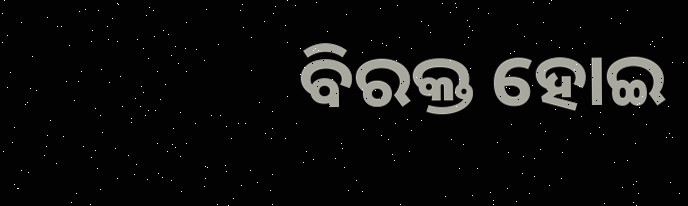ବିରକ୍ତ ହୋଇ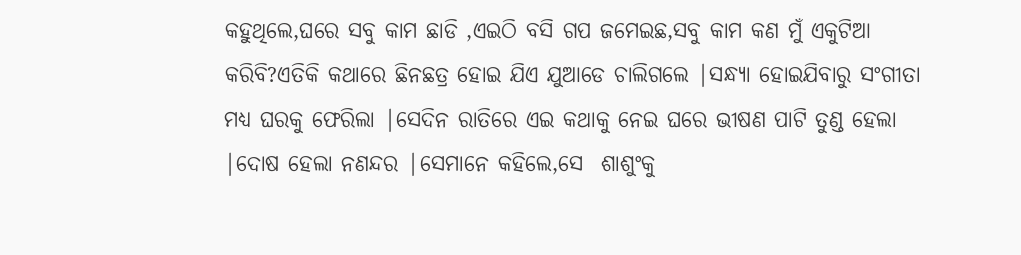କହୁଥିଲେ,ଘରେ ସବୁ କାମ ଛାଡି ,ଏଇଠି ବସି ଗପ ଜମେଇଛ,ସବୁ କାମ କଣ ମୁଁ ଏକୁଟିଆ  କରିବି?ଏତିକି କଥାରେ ଛିନଛତ୍ର ହୋଇ ଯିଏ ଯୁଆଡେ ଚାଲିଗଲେ |ସନ୍ଧ୍ୟା ହୋଇଯିବାରୁ ସଂଗୀତା ମଧ୍ୟ ଘରକୁ ଫେରିଲା |ସେଦିନ ରାତିରେ ଏଇ କଥାକୁ ନେଇ ଘରେ ଭୀଷଣ ପାଟି ତୁଣ୍ଡ ହେଲା |ଦୋଷ ହେଲା ନଣନ୍ଦର |ସେମାନେ କହିଲେ,ସେ  ଶାଶୁଂକୁ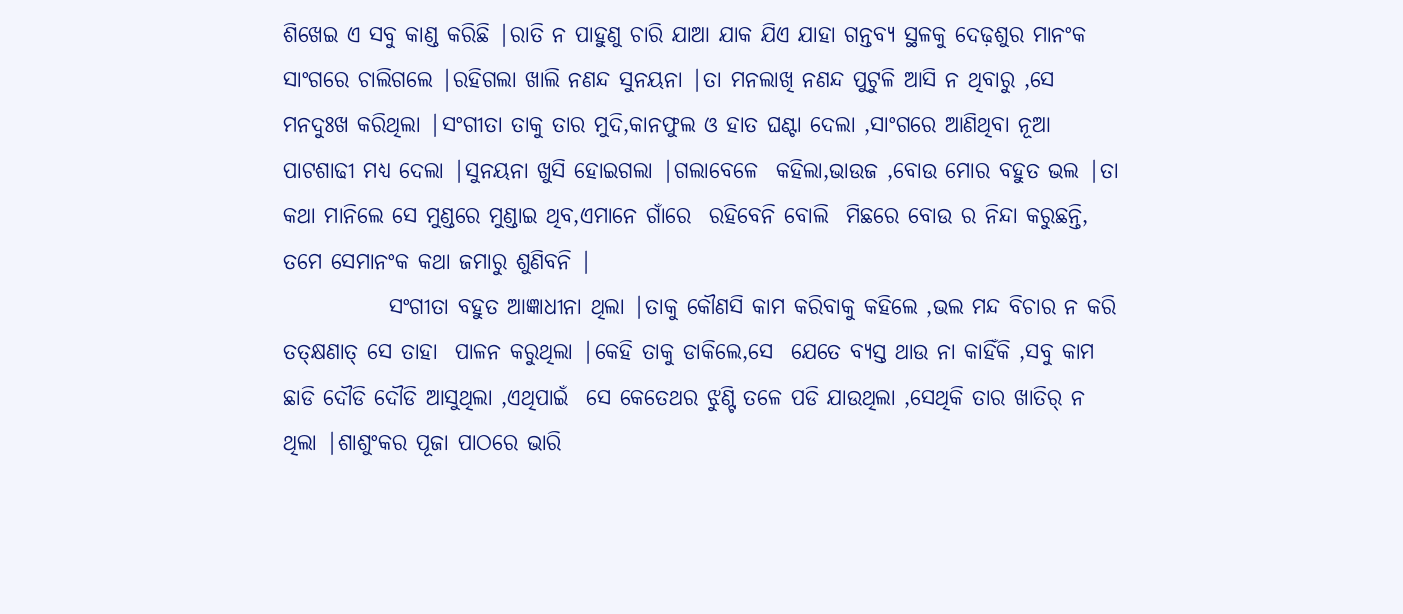ଶିଖେଇ ଏ ସବୁ କାଣ୍ଡ କରିଛି |ରାତି ନ ପାହୁଣୁ ଚାରି ଯାଆ ଯାକ ଯିଏ ଯାହା ଗନ୍ତବ୍ୟ ସ୍ଥଳକୁ ଦେଢ଼ଶୁର ମାନଂକ ସାଂଗରେ ଚାଲିଗଲେ |ରହିଗଲା ଖାଲି ନଣନ୍ଦ ସୁନୟନା |ତା ମନଲାଖି ନଣନ୍ଦ ପୁଟୁଳି ଆସି ନ ଥିବାରୁ ,ସେ ମନଦୁଃଖ କରିଥିଲା |ସଂଗୀତା ତାକୁ ତାର ମୁଦି,କାନଫୁଲ ଓ ହାତ ଘଣ୍ଟା ଦେଲା ,ସାଂଗରେ ଆଣିଥିବା ନୂଆ ପାଟଶାଢୀ ମଧ୍ୟ ଦେଲା |ସୁନୟନା ଖୁସି ହୋଇଗଲା |ଗଲାବେଳେ  କହିଲା,ଭାଉଜ ,ବୋଉ ମୋର ବହୁତ ଭଲ |ତା  କଥା ମାନିଲେ ସେ ମୁଣ୍ଡରେ ମୁଣ୍ଡାଇ ଥିବ,ଏମାନେ ଗାଁରେ  ରହିବେନି ବୋଲି  ମିଛରେ ବୋଉ ର ନିନ୍ଦା କରୁଛନ୍ତି, ତମେ ସେମାନଂକ କଥା ଜମାରୁ ଶୁଣିବନି |
            ସଂଗୀତା ବହୁତ ଆଜ୍ଞାଧୀନା ଥିଲା |ତାକୁ କୌଣସି କାମ କରିବାକୁ କହିଲେ ,ଭଲ ମନ୍ଦ ବିଚାର ନ କରି  ତତ୍କ୍ଷଣାତ୍ ସେ ତାହା  ପାଳନ କରୁଥିଲା |କେହି ତାକୁ ଡାକିଲେ,ସେ  ଯେତେ ବ୍ୟସ୍ତ ଥାଉ ନା କାହିଁକି ,ସବୁ କାମ ଛାଡି ଦୌଡି ଦୌଡି ଆସୁଥିଲା ,ଏଥିପାଇଁ  ସେ କେତେଥର ଝୁଣ୍ଟି ତଳେ ପଡି ଯାଉଥିଲା ,ସେଥିକି ତାର ଖାତିର୍ ନ ଥିଲା |ଶାଶୁଂକର ପୂଜା ପାଠରେ ଭାରି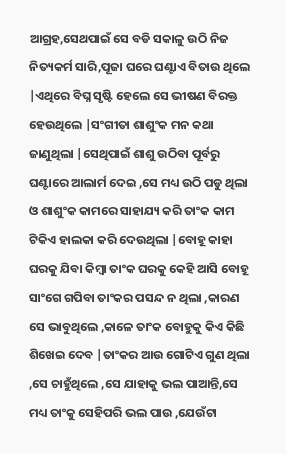ଆଗ୍ରହ,ସେଥପାଇଁ ସେ ବଡି ସକାଳୁ ଉଠି ନିଜ ନିତ୍ୟକର୍ମ ସାରି,ପୂଜା ଘରେ ଘଣ୍ଟାଏ ବିତାଉ ଥିଲେ |ଏଥିରେ ବିଘ୍ନ ସୃଷ୍ଟି ହେଲେ ସେ ଭୀଷଣ ବିରକ୍ତ ହେଉଥିଲେ |ସଂଗୀତା ଶାଶୁଂକ ମନ କଥା ଜାଣୁଥିଲା |ସେଥିପାଇଁ ଶାଶୁ ଉଠିବା ପୂର୍ବରୁ  ଘଣ୍ଟାରେ ଆଲାର୍ମ ଦେଇ ,ସେ ମଧ୍ୟ ଉଠି ପଡୁ ଥିଲା ଓ ଶାଶୁଂକ କାମରେ ସାହାଯ୍ୟ କରି ତାଂକ କାମ ଟିକିଏ ହାଲକା କରି ଦେଉଥିଲା |ବୋହୂ କାହା ଘରକୁ ଯିବା କିମ୍ବା ତାଂକ ଘରକୁ କେହି ଆସି ବୋହୂ  ସାଂଗେ ଗପିବା ତାଂକର ପସନ୍ଦ ନ ଥିଲା ,କାରଣ ସେ ଭାବୁଥିଲେ ,କାଳେ ତାଂକ ବୋହୁକୁ କିଏ କିଛି ଶିଖେଇ ଦେବ |ତାଂକର ଆଉ ଗୋଟିଏ ଗୁଣ ଥିଲା ,ସେ ଚାହୁଁଥିଲେ ,ସେ ଯାହାକୁ ଭଲ ପାଆନ୍ତି,ସେ ମଧ୍ୟ ତାଂକୁ ସେହିପରି ଭଲ ପାଉ ,ଯେଉଁଟା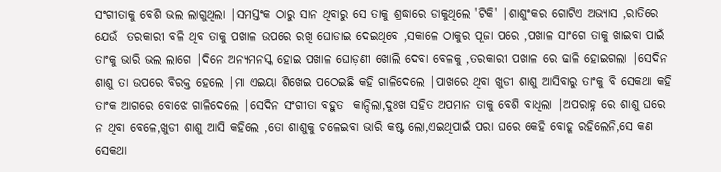ସଂଗୀତାକୁ ବେଶି ଭଲ ଲାଗୁଥିଲା |ସମସ୍ତଂକ ଠାରୁ ସାନ ଥିବାରୁ ସେ ତାକୁ ଶ୍ରଦ୍ଧାରେ ଡାକୁଥିଲେ 'ଟିକି' |ଶାଶୁଂକର ଗୋଟିଏ ଅଭ୍ୟାସ ,ରାତିରେ ଯେଉଁ  ତରକାରୀ ବଳି ଥିବ ତାକୁ ପଖାଳ ଉପରେ ରଖି ଘୋଡାଇ ଦେଇଥିବେ ,ସକାଳେ ଠାକୁର ପୂଜା ପରେ ,ପଖାଳ ସାଂଗେ ତାକୁ ଖାଇବା ପାଇଁ ତାଂକୁ ଭାରି ଭଲ ଲାଗେ |ଦିନେ ଅନ୍ୟମନସ୍କ ହୋଇ ପଖାଳ ଘୋଡ଼ଣୀ ଖୋଲି ଦେବା ବେଳକୁ ,ତରକାରୀ ପଖାଳ ରେ ଢାଳି ହୋଇଗଲା |ସେଦିନ ଶାଶୁ ତା ଉପରେ ବିରକ୍ତ ହେଲେ |ମା ଏଇୟା ଶିଖେଇ ପଠେଇଛି କହି ଗାଳିଦେଲେ |ପାଖରେ ଥିବା ଖୁଡୀ ଶାଶୁ ଆସିବାରୁ ତାଂକୁ ବି ସେକଥା କହି ତାଂକ ଆଗରେ ବୋଝେ ଗାଳିଦେଲେ |ସେଦିନ ସଂଗୀତା ବହୁତ  କାନ୍ଦିଲା,ଦୁଃଖ ସହିତ ଅପମାନ ତାକୁ ବେଶି ବାଧିଲା |ଅପରାହ୍ନ ରେ ଶାଶୁ ଘରେ ନ ଥିବା ବେଳେ,ଖୁଡୀ ଶାଶୁ ଆସି କହିଲେ ,ତୋ ଶାଶୁକୁ ଚଳେଇବା ଭାରି କଷ୍ଟ ଲୋ,ଏଇଥିପାଇଁ ପରା ଘରେ କେହି ବୋହୂ ରହିଲେନି,ସେ କଣ ସେକଥା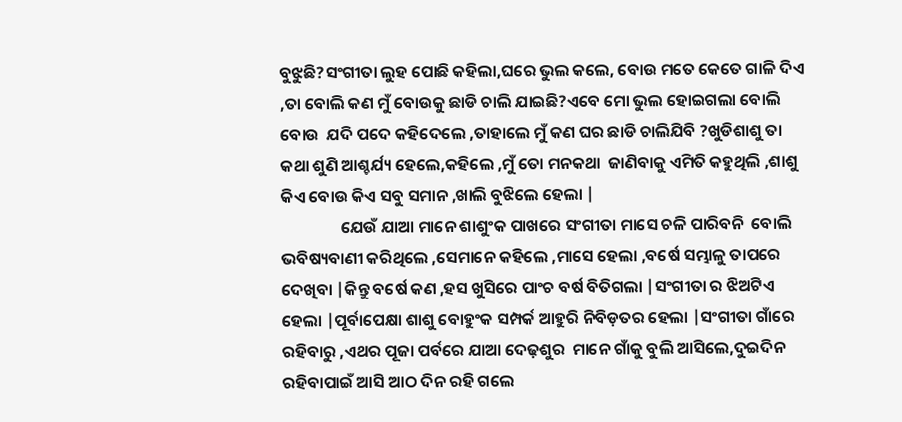ବୁଝୁଛି?ସଂଗୀତା ଲୁହ ପୋଛି କହିଲା,ଘରେ ଭୁଲ କଲେ, ବୋଉ ମତେ କେତେ ଗାଳି ଦିଏ ,ତା ବୋଲି କଣ ମୁଁ ବୋଉକୁ ଛାଡି ଚାଲି ଯାଇଛି?ଏବେ ମୋ ଭୁଲ ହୋଇଗଲା ବୋଲି ବୋଉ  ଯଦି ପଦେ କହିଦେଲେ ,ତାହାଲେ ମୁଁ କଣ ଘର ଛାଡି ଚାଲିଯିବି ?ଖୁଡିଶାଶୁ ତା  କଥା ଶୁଣି ଆଶ୍ଚର୍ଯ୍ୟ ହେଲେ,କହିଲେ ,ମୁଁ ତୋ ମନକଥା  ଜାଣିବାକୁ ଏମିତି କହୁଥିଲି ,ଶାଶୁ କିଏ ବୋଉ କିଏ ସବୁ ସମାନ ,ଖାଲି ବୁଝିଲେ ହେଲା |
                ଯେଉଁ ଯାଆ ମାନେ ଶାଶୁଂକ ପାଖରେ ସଂଗୀତା ମାସେ ଚଳି ପାରିବନି  ବୋଲି ଭବିଷ୍ୟବାଣୀ କରିଥିଲେ ,ସେମାନେ କହିଲେ ,ମାସେ ହେଲା ,ବର୍ଷେ ସମ୍ଭାଳୁ ତାପରେ ଦେଖିବା |କିନ୍ତୁ ବର୍ଷେ କଣ ,ହସ ଖୁସିରେ ପାଂଚ ବର୍ଷ ବିତିଗଲା |ସଂଗୀତା ର ଝିଅଟିଏ  ହେଲା |ପୂର୍ବାପେକ୍ଷା ଶାଶୁ ବୋହୁଂକ ସମ୍ପର୍କ ଆହୁରି ନିବିଡ଼ତର ହେଲା |ସଂଗୀତା ଗାଁରେ ରହିବାରୁ ,ଏଥର ପୂଜା ପର୍ବରେ ଯାଆ ଦେଢ଼ଶୁର  ମାନେ ଗାଁକୁ ବୁଲି ଆସିଲେ,ଦୁଇଦିନ ରହିବାପାଇଁ ଆସି ଆଠ ଦିନ ରହି ଗଲେ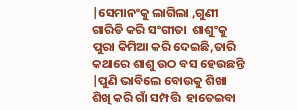|ସେମାନଂକୁ ଲାଗିଲା ,ଗୁଣୀ ଗାରିଡି କରି ସଂଗୀତା  ଶାଶୁଂକୁ ପୁରା କିମିଆ କରି ଦେଇଛି,ତାରି କଥାରେ ଶାଶୁ ଉଠ ବସ ହେଉଛନ୍ତି |ପୁଣି ଭାବିଲେ ବୋଉକୁ ଶିଖା ଶିଖି କରି ଗାଁ ସମ୍ପତ୍ତି  ହାତେଇବା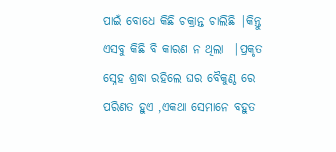ପାଇଁ ବୋଧେ କିଛି ଚକ୍ରାନ୍ତ ଚାଲିଛି |କିନ୍ତୁ ଏସବୁ କିଛି ବି କାରଣ ନ ଥିଲା  |ପ୍ରକୃତ ସ୍ନେହ ଶ୍ରଦ୍ଧା ରହିଲେ ଘର ବୈକୁଣ୍ଠ ରେ  ପରିଣତ ହୁଏ ,ଏକଥା ସେମାନେ ବହୁତ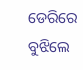ଡେରିରେ ବୁଝିଲେ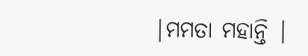|ମମତା ମହାନ୍ତି |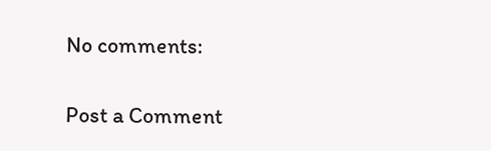No comments:

Post a Comment